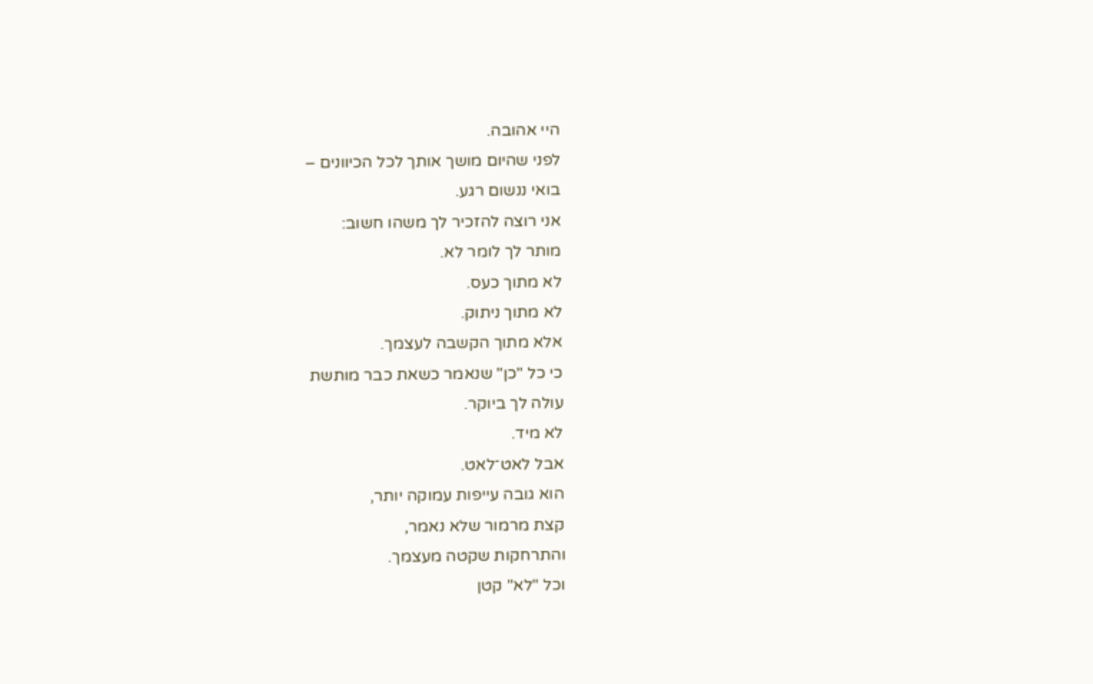היי אהובה.
לפני שהיום מושך אותך לכל הכיוונים –
בואי ננשום רגע.
אני רוצה להזכיר לך משהו חשוב:
מותר לך לומר לא.
לא מתוך כעס.
לא מתוך ניתוק.
אלא מתוך הקשבה לעצמך.
כי כל "כן" שנאמר כשאת כבר מותשת
עולה לך ביוקר.
לא מיד.
אבל לאט־לאט.
הוא גובה עייפות עמוקה יותר,
קצת מרמור שלא נאמר,
והתרחקות שקטה מעצמך.
וכל "לא" קטן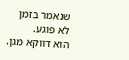שנאמר בזמן
לא פוגע.
הוא דווקא מגן.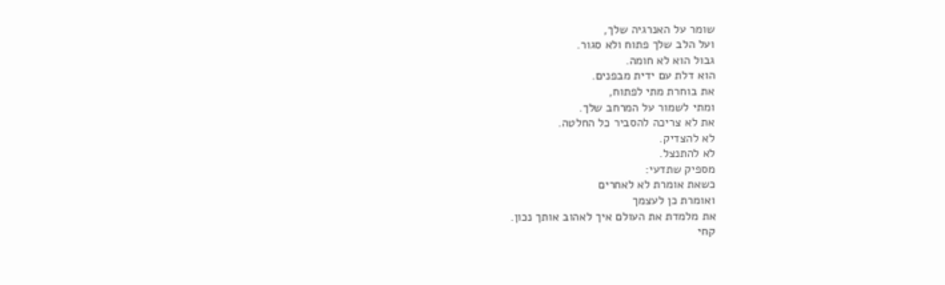שומר על האנרגיה שלך,
ועל הלב שלך פתוח ולא סגור.
גבול הוא לא חומה.
הוא דלת עם ידית מבפנים.
את בוחרת מתי לפתוח,
ומתי לשמור על המרחב שלך.
את לא צריכה להסביר כל החלטה.
לא להצדיק.
לא להתנצל.
מספיק שתדעי:
כשאת אומרת לא לאחרים
ואומרת כן לעצמך
את מלמדת את העולם איך לאהוב אותך נכון.
קחי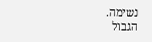נשימה.
הגבול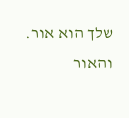שלך הוא אור.
והאור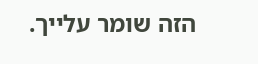הזה שומר עלייך.